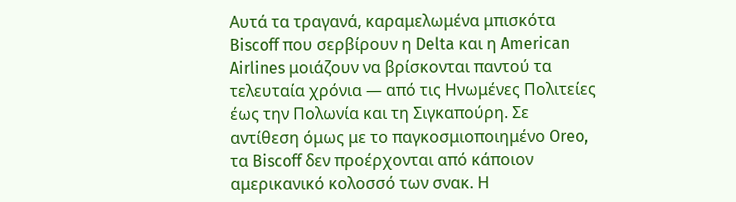Αυτά τα τραγανά, καραμελωμένα μπισκότα Biscoff που σερβίρουν η Delta και η American Airlines μοιάζουν να βρίσκονται παντού τα τελευταία χρόνια — από τις Ηνωμένες Πολιτείες έως την Πολωνία και τη Σιγκαπούρη. Σε αντίθεση όμως με το παγκοσμιοποιημένο Oreo, τα Biscoff δεν προέρχονται από κάποιον αμερικανικό κολοσσό των σνακ. Η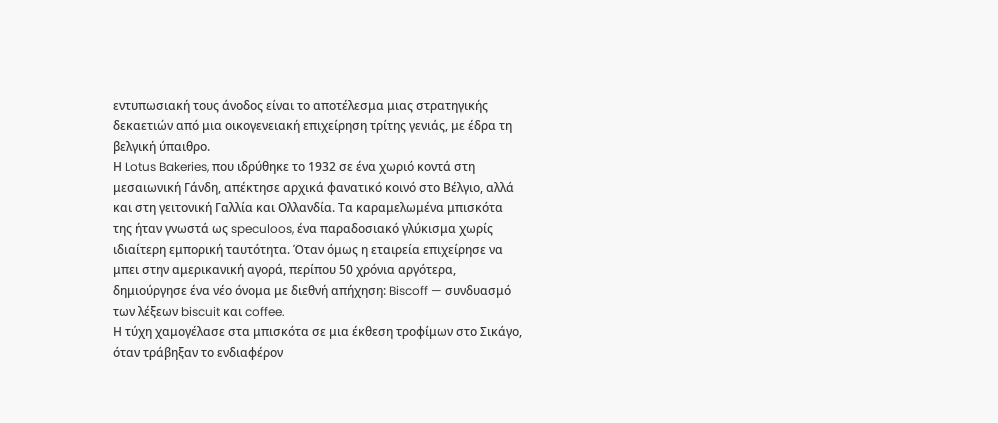εντυπωσιακή τους άνοδος είναι το αποτέλεσμα μιας στρατηγικής δεκαετιών από μια οικογενειακή επιχείρηση τρίτης γενιάς, με έδρα τη βελγική ύπαιθρο.
Η Lotus Bakeries, που ιδρύθηκε το 1932 σε ένα χωριό κοντά στη μεσαιωνική Γάνδη, απέκτησε αρχικά φανατικό κοινό στο Βέλγιο, αλλά και στη γειτονική Γαλλία και Ολλανδία. Τα καραμελωμένα μπισκότα της ήταν γνωστά ως speculoos, ένα παραδοσιακό γλύκισμα χωρίς ιδιαίτερη εμπορική ταυτότητα. Όταν όμως η εταιρεία επιχείρησε να μπει στην αμερικανική αγορά, περίπου 50 χρόνια αργότερα, δημιούργησε ένα νέο όνομα με διεθνή απήχηση: Biscoff — συνδυασμό των λέξεων biscuit και coffee.
Η τύχη χαμογέλασε στα μπισκότα σε μια έκθεση τροφίμων στο Σικάγο, όταν τράβηξαν το ενδιαφέρον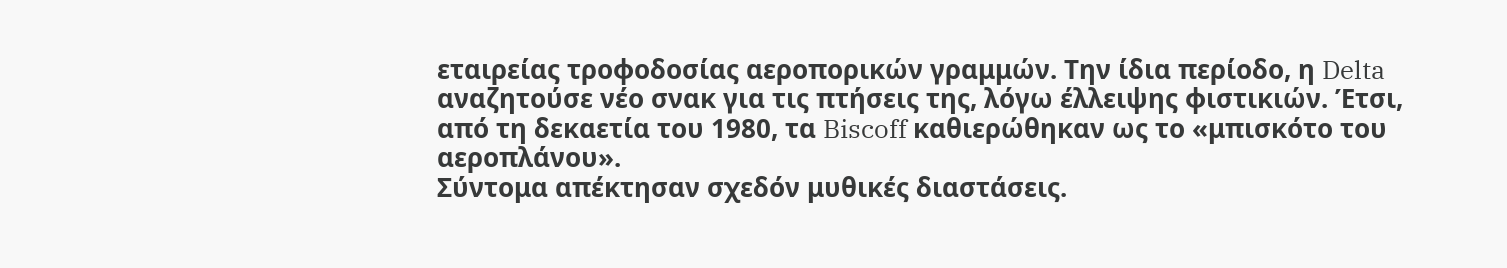εταιρείας τροφοδοσίας αεροπορικών γραμμών. Την ίδια περίοδο, η Delta αναζητούσε νέο σνακ για τις πτήσεις της, λόγω έλλειψης φιστικιών. Έτσι, από τη δεκαετία του 1980, τα Biscoff καθιερώθηκαν ως το «μπισκότο του αεροπλάνου».
Σύντομα απέκτησαν σχεδόν μυθικές διαστάσεις.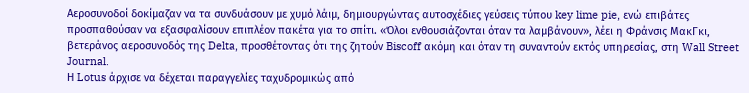Αεροσυνοδοί δοκίμαζαν να τα συνδυάσουν με χυμό λάιμ, δημιουργώντας αυτοσχέδιες γεύσεις τύπου key lime pie, ενώ επιβάτες προσπαθούσαν να εξασφαλίσουν επιπλέον πακέτα για το σπίτι. «Όλοι ενθουσιάζονται όταν τα λαμβάνουν», λέει η Φράνσις ΜακΓκι, βετεράνος αεροσυνοδός της Delta, προσθέτοντας ότι της ζητούν Biscoff ακόμη και όταν τη συναντούν εκτός υπηρεσίας, στη Wall Street Journal.
Η Lotus άρχισε να δέχεται παραγγελίες ταχυδρομικώς από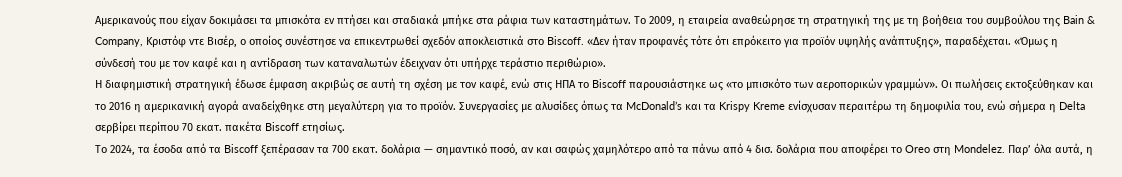Αμερικανούς που είχαν δοκιμάσει τα μπισκότα εν πτήσει και σταδιακά μπήκε στα ράφια των καταστημάτων. Το 2009, η εταιρεία αναθεώρησε τη στρατηγική της με τη βοήθεια του συμβούλου της Bain & Company, Κριστόφ ντε Βισέρ, ο οποίος συνέστησε να επικεντρωθεί σχεδόν αποκλειστικά στο Biscoff. «Δεν ήταν προφανές τότε ότι επρόκειτο για προϊόν υψηλής ανάπτυξης», παραδέχεται. «Όμως η σύνδεσή του με τον καφέ και η αντίδραση των καταναλωτών έδειχναν ότι υπήρχε τεράστιο περιθώριο».
Η διαφημιστική στρατηγική έδωσε έμφαση ακριβώς σε αυτή τη σχέση με τον καφέ, ενώ στις ΗΠΑ το Biscoff παρουσιάστηκε ως «το μπισκότο των αεροπορικών γραμμών». Οι πωλήσεις εκτοξεύθηκαν και το 2016 η αμερικανική αγορά αναδείχθηκε στη μεγαλύτερη για το προϊόν. Συνεργασίες με αλυσίδες όπως τα McDonald’s και τα Krispy Kreme ενίσχυσαν περαιτέρω τη δημοφιλία του, ενώ σήμερα η Delta σερβίρει περίπου 70 εκατ. πακέτα Biscoff ετησίως.
Το 2024, τα έσοδα από τα Biscoff ξεπέρασαν τα 700 εκατ. δολάρια — σημαντικό ποσό, αν και σαφώς χαμηλότερο από τα πάνω από 4 δισ. δολάρια που αποφέρει το Oreo στη Mondelez. Παρ’ όλα αυτά, η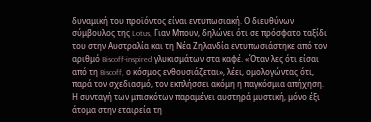δυναμική του προϊόντος είναι εντυπωσιακή. Ο διευθύνων σύμβουλος της Lotus, Γιαν Μπουν, δηλώνει ότι σε πρόσφατο ταξίδι του στην Αυστραλία και τη Νέα Ζηλανδία εντυπωσιάστηκε από τον αριθμό Biscoff-inspired γλυκισμάτων στα καφέ. «Όταν λες ότι είσαι από τη Biscoff, ο κόσμος ενθουσιάζεται», λέει, ομολογώντας ότι, παρά τον σχεδιασμό, τον εκπλήσσει ακόμη η παγκόσμια απήχηση.
Η συνταγή των μπισκότων παραμένει αυστηρά μυστική, μόνο έξι άτομα στην εταιρεία τη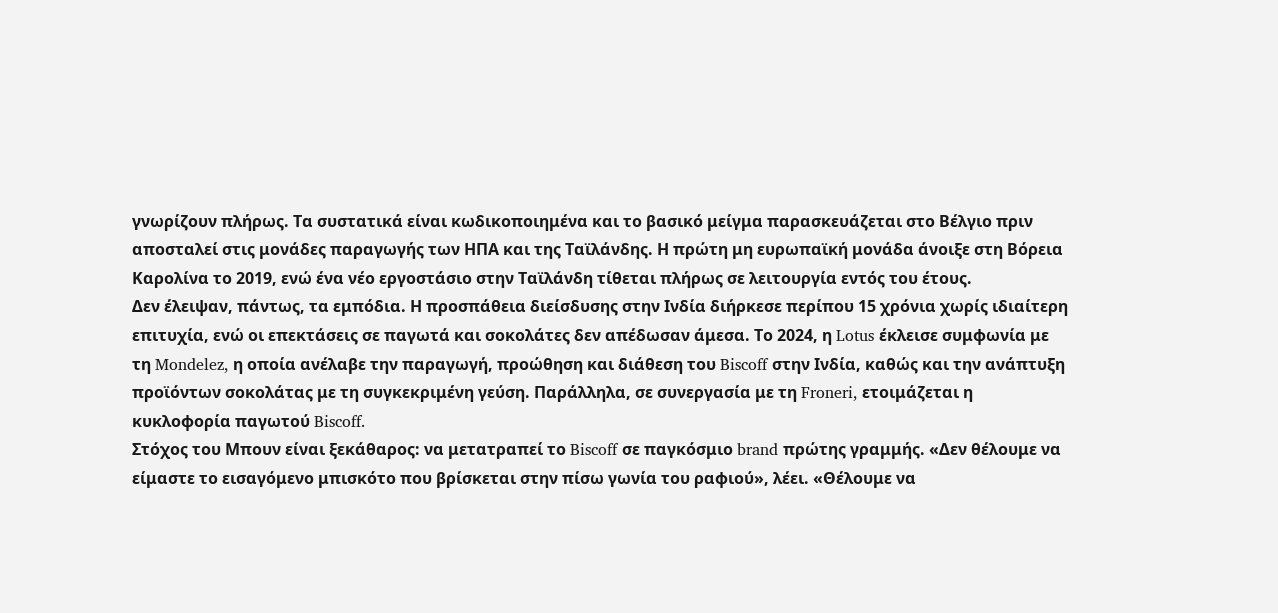γνωρίζουν πλήρως. Τα συστατικά είναι κωδικοποιημένα και το βασικό μείγμα παρασκευάζεται στο Βέλγιο πριν αποσταλεί στις μονάδες παραγωγής των ΗΠΑ και της Ταϊλάνδης. Η πρώτη μη ευρωπαϊκή μονάδα άνοιξε στη Βόρεια Καρολίνα το 2019, ενώ ένα νέο εργοστάσιο στην Ταϊλάνδη τίθεται πλήρως σε λειτουργία εντός του έτους.
Δεν έλειψαν, πάντως, τα εμπόδια. Η προσπάθεια διείσδυσης στην Ινδία διήρκεσε περίπου 15 χρόνια χωρίς ιδιαίτερη επιτυχία, ενώ οι επεκτάσεις σε παγωτά και σοκολάτες δεν απέδωσαν άμεσα. Το 2024, η Lotus έκλεισε συμφωνία με τη Mondelez, η οποία ανέλαβε την παραγωγή, προώθηση και διάθεση του Biscoff στην Ινδία, καθώς και την ανάπτυξη προϊόντων σοκολάτας με τη συγκεκριμένη γεύση. Παράλληλα, σε συνεργασία με τη Froneri, ετοιμάζεται η κυκλοφορία παγωτού Biscoff.
Στόχος του Μπουν είναι ξεκάθαρος: να μετατραπεί το Biscoff σε παγκόσμιο brand πρώτης γραμμής. «Δεν θέλουμε να είμαστε το εισαγόμενο μπισκότο που βρίσκεται στην πίσω γωνία του ραφιού», λέει. «Θέλουμε να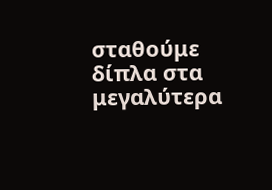σταθούμε δίπλα στα μεγαλύτερα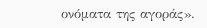ονόματα της αγοράς».